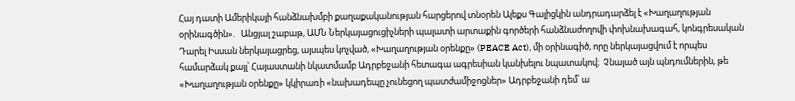Հայ դատի Ամերիկայի հանձնախմբի քաղաքականության հարցերով տնօրեն Ալեքս Գալիցկին անդրադարձել է «Խաղաղության օրինագծին».   Անցյալ շաբաթ, ԱՄՆ Ներկայացուցիչների պալատի արտաքին գործերի հանձնաժողովի փոխնախագահ, կոնգրեսական Դարել Իսսան ներկայացրեց, այսպես կոչված, «Խաղաղության օրենքը» (PEACE Act), մի օրինագիծ, որը ներկայացվում է որպես համարձակ քայլ՝ Հայաստանի նկատմամբ Ադրբեջանի հետագա ագրեսիան կանխելու նպատակով։  Չնայած այն պնդումներին, թե «Խաղաղության օրենքը» կկիրառի «նախադեպը չունեցող պատժամիջոցներ» Ադրբեջանի դեմ՝ ա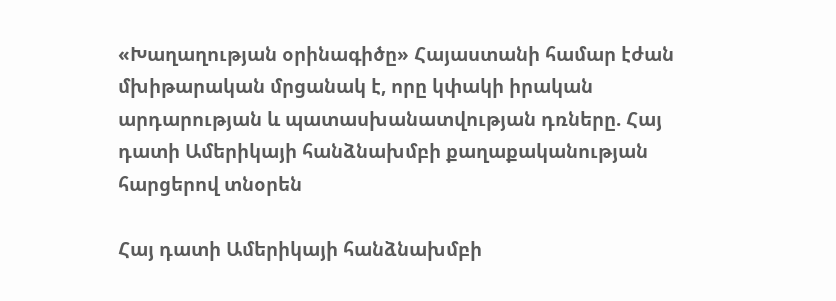«Խաղաղության օրինագիծը» Հայաստանի համար էժան մխիթարական մրցանակ է, որը կփակի իրական արդարության և պատասխանատվության դռները. Հայ դատի Ամերիկայի հանձնախմբի քաղաքականության հարցերով տնօրեն

Հայ դատի Ամերիկայի հանձնախմբի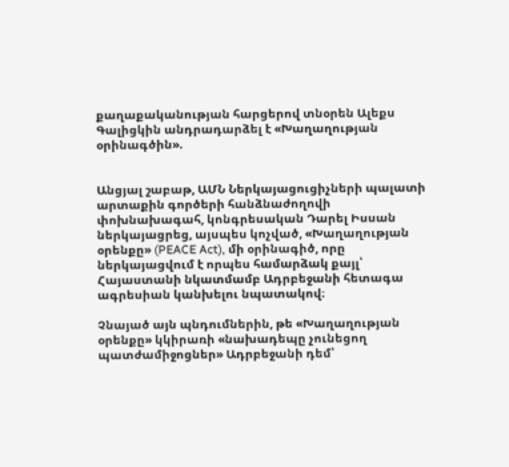քաղաքականության հարցերով տնօրեն Ալեքս Գալիցկին անդրադարձել է «Խաղաղության օրինագծին».


Անցյալ շաբաթ, ԱՄՆ Ներկայացուցիչների պալատի արտաքին գործերի հանձնաժողովի փոխնախագահ, կոնգրեսական Դարել Իսսան ներկայացրեց, այսպես կոչված, «Խաղաղության օրենքը» (PEACE Act), մի օրինագիծ, որը ներկայացվում է որպես համարձակ քայլ՝ Հայաստանի նկատմամբ Ադրբեջանի հետագա ագրեսիան կանխելու նպատակով։

Չնայած այն պնդումներին, թե «Խաղաղության օրենքը» կկիրառի «նախադեպը չունեցող պատժամիջոցներ» Ադրբեջանի դեմ՝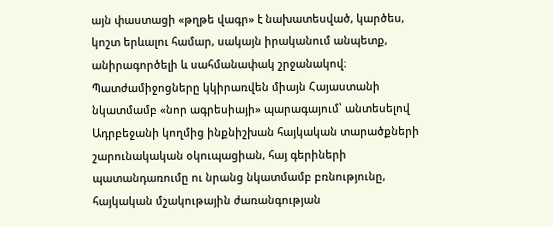այն փաստացի «թղթե վագր» է նախատեսված, կարծես, կոշտ երևալու համար, սակայն իրականում անպետք, անիրագործելի և սահմանափակ շրջանակով։ Պատժամիջոցները կկիրառվեն միայն Հայաստանի նկատմամբ «նոր ագրեսիայի» պարագայում՝ անտեսելով Ադրբեջանի կողմից ինքնիշխան հայկական տարածքների շարունակական օկուպացիան, հայ գերիների պատանդառումը ու նրանց նկատմամբ բռնությունը, հայկական մշակութային ժառանգության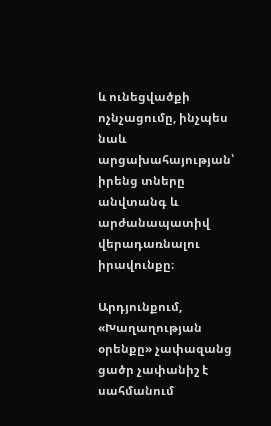և ունեցվածքի ոչնչացումը, ինչպես նաև արցախահայության՝ իրենց տները անվտանգ և արժանապատիվ վերադառնալու իրավունքը։

Արդյունքում, «Խաղաղության օրենքը» չափազանց ցածր չափանիշ է սահմանում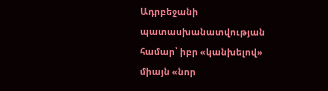Ադրբեջանի պատասխանատվության համար՝ իբր «կանխելով» միայն «նոր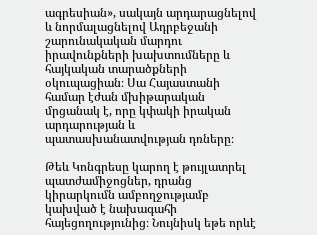ագրեսիան», սակայն արդարացնելով և նորմալացնելով Ադրբեջանի շարունակական մարդու իրավունքների խախտումները և հայկական տարածքների օկուպացիան։ Սա Հայաստանի համար էժան մխիթարական մրցանակ է, որը կփակի իրական արդարության և պատասխանատվության դռները։

Թեև Կոնգրեսը կարող է թույլատրել պատժամիջոցներ, դրանց կիրարկումն ամբողջությամբ կախված է նախագահի հայեցողությունից։ Նույնիսկ եթե որևէ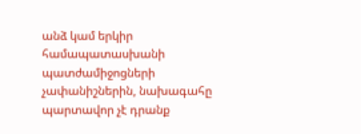անձ կամ երկիր համապատասխանի պատժամիջոցների չափանիշներին, նախագահը պարտավոր չէ դրանք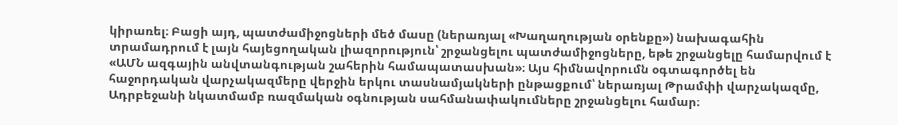կիրառել։ Բացի այդ, պատժամիջոցների մեծ մասը (ներառյալ «Խաղաղության օրենքը») նախագահին տրամադրում է լայն հայեցողական լիազորություն՝ շրջանցելու պատժամիջոցները, եթե շրջանցելը համարվում է «ԱՄՆ ազգային անվտանգության շահերին համապատասխան»։ Այս հիմնավորումն օգտագործել են հաջորդական վարչակազմերը վերջին երկու տասնամյակների ընթացքում՝ ներառյալ Թրամփի վարչակազմը, Ադրբեջանի նկատմամբ ռազմական օգնության սահմանափակումները շրջանցելու համար։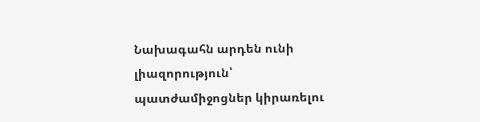Նախագահն արդեն ունի լիազորություն՝ պատժամիջոցներ կիրառելու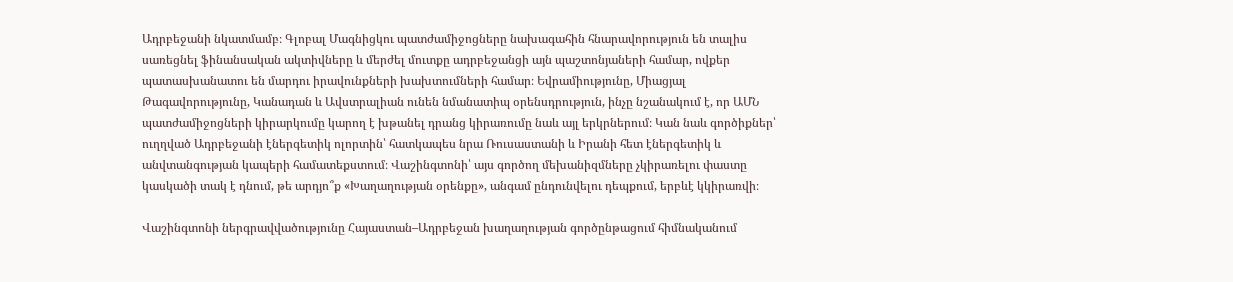Ադրբեջանի նկատմամբ։ Գլոբալ Մագնիցկու պատժամիջոցները նախագահին հնարավորություն են տալիս սառեցնել ֆինանսական ակտիվները և մերժել մուտքը ադրբեջանցի այն պաշտոնյաների համար, ովքեր պատասխանատու են մարդու իրավունքների խախտումների համար։ Եվրամիությունը, Միացյալ Թագավորությունը, Կանադան և Ավստրալիան ունեն նմանատիպ օրենսդրություն, ինչը նշանակում է, որ ԱՄՆ պատժամիջոցների կիրարկումը կարող է խթանել դրանց կիրառումը նաև այլ երկրներում։ Կան նաև գործիքներ՝ ուղղված Ադրբեջանի էներգետիկ ոլորտին՝ հատկապես նրա Ռուսաստանի և Իրանի հետ էներգետիկ և անվտանգության կապերի համատեքստում։ Վաշինգտոնի՝ այս գործող մեխանիզմները չկիրառելու փաստը կասկածի տակ է դնում, թե արդյո՞ք «Խաղաղության օրենքը», անգամ ընդունվելու դեպքում, երբևէ կկիրառվի։

Վաշինգտոնի ներգրավվածությունը Հայաստան–Ադրբեջան խաղաղության գործընթացում հիմնականում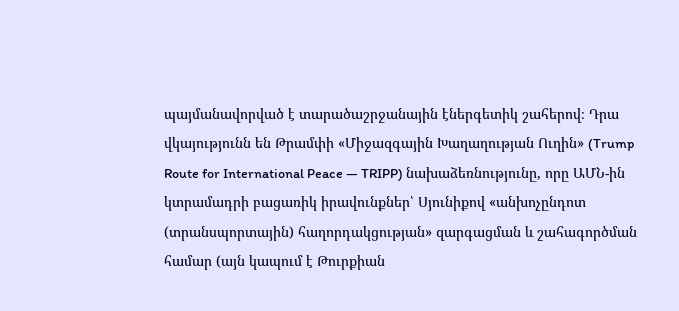պայմանավորված է տարածաշրջանային էներգետիկ շահերով։ Դրա վկայությունն են Թրամփի «Միջազգային Խաղաղության Ուղին» (Trump Route for International Peace — TRIPP) նախաձեռնությունը, որը ԱՄՆ-ին կտրամադրի բացառիկ իրավունքներ՝ Սյունիքով «անխոչընդոտ (տրանսպորտային) հաղորդակցության» զարգացման և շահագործման համար (այն կապում է Թուրքիան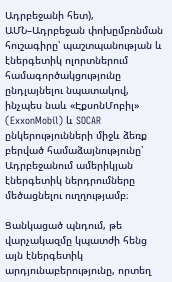Ադրբեջանի հետ), ԱՄՆ–Ադրբեջան փոխըմբռնման հուշագիրը՝ պաշտպանության և էներգետիկ ոլորտներում համագործակցությունը ընդլայնելու նպատակով, ինչպես նաև «ԷքսոնՄոբիլ» (ExxonMobil) և SOCAR ընկերությունների միջև ձեռք բերված համաձայնությունը՝ Ադրբեջանում ամերիկյան էներգետիկ ներդրումները մեծացնելու ուղղությամբ։

Ցանկացած պնդում, թե վարչակազմը կպատժի հենց այն էներգետիկ արդյունաբերությունը, որտեղ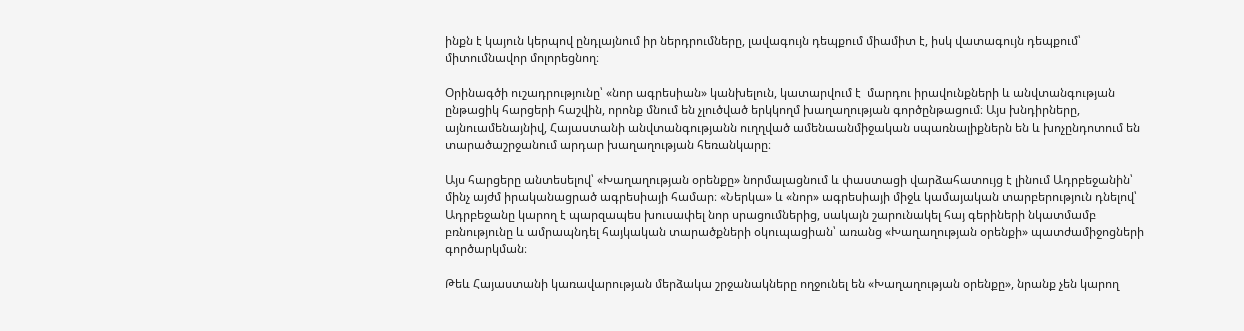ինքն է կայուն կերպով ընդլայնում իր ներդրումները, լավագույն դեպքում միամիտ է, իսկ վատագույն դեպքում՝ միտումնավոր մոլորեցնող։

Օրինագծի ուշադրությունը՝ «նոր ագրեսիան» կանխելուն, կատարվում է  մարդու իրավունքների և անվտանգության ընթացիկ հարցերի հաշվին, որոնք մնում են չլուծված երկկողմ խաղաղության գործընթացում։ Այս խնդիրները, այնուամենայնիվ, Հայաստանի անվտանգությանն ուղղված ամենաանմիջական սպառնալիքներն են և խոչընդոտում են տարածաշրջանում արդար խաղաղության հեռանկարը։

Այս հարցերը անտեսելով՝ «Խաղաղության օրենքը» նորմալացնում և փաստացի վարձահատույց է լինում Ադրբեջանին՝ մինչ այժմ իրականացրած ագրեսիայի համար։ «Ներկա» և «նոր» ագրեսիայի միջև կամայական տարբերություն դնելով՝ Ադրբեջանը կարող է պարզապես խուսափել նոր սրացումներից, սակայն շարունակել հայ գերիների նկատմամբ բռնությունը և ամրապնդել հայկական տարածքների օկուպացիան՝ առանց «Խաղաղության օրենքի» պատժամիջոցների գործարկման։

Թեև Հայաստանի կառավարության մերձակա շրջանակները ողջունել են «Խաղաղության օրենքը», նրանք չեն կարող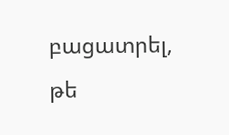բացատրել, թե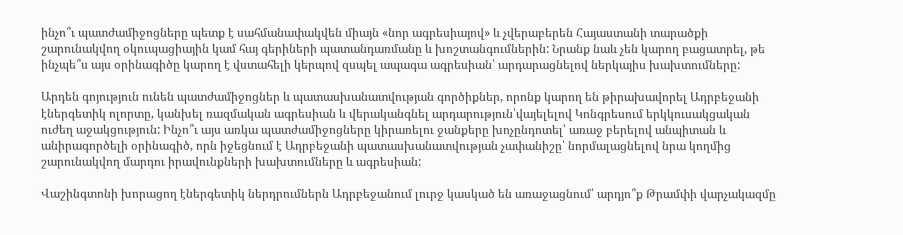ինչո՞ւ պատժամիջոցները պետք է սահմանափակվեն միայն «նոր ագրեսիայով» և չվերաբերեն Հայաստանի տարածքի շարունակվող օկուպացիային կամ հայ գերիների պատանդառմանը և խոշտանգումներին: Նրանք նաև չեն կարող բացատրել, թե ինչպե՞ս այս օրինագիծը կարող է վստահելի կերպով զսպել ապագա ագրեսիան՝ արդարացնելով ներկայիս խախտումները:

Արդեն գոյություն ունեն պատժամիջոցներ և պատասխանատվության գործիքներ, որոնք կարող են թիրախավորել Ադրբեջանի էներգետիկ ոլորտը, կանխել ռազմական ագրեսիան և վերականգնել արդարություն՝վայելելով Կոնգրեսում երկկուսակցական ուժեղ աջակցություն: Ինչո՞ւ այս առկա պատժամիջոցները կիրառելու ջանքերը խոչընդոտել՝ առաջ բերելով անպիտան և անիրագործելի օրինագիծ, որն իջեցնում է Ադրբեջանի պատասխանատվության չափանիշը՝ նորմալացնելով նրա կողմից շարունակվող մարդու իրավունքների խախտումները և ագրեսիան:

Վաշինգտոնի խորացող էներգետիկ ներդրումներն Ադրբեջանում լուրջ կասկած են առաջացնում՝ արդյո՞ք Թրամփի վարչակազմը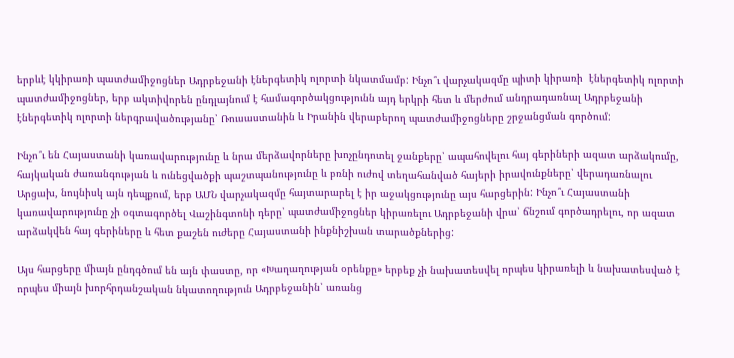երբևէ կկիրառի պատժամիջոցներ Ադրբեջանի էներգետիկ ոլորտի նկատմամբ: Ինչո՞ւ վարչակազմը պիտի կիրառի  էներգետիկ ոլորտի պատժամիջոցներ, երբ ակտիվորեն ընդլայնում է համագործակցությունն այդ երկրի հետ և մերժում անդրադառնալ Ադրբեջանի էներգետիկ ոլորտի ներգրավածությանը՝ Ռուսաստանին և Իրանին վերաբերող պատժամիջոցները շրջանցման գործում:

Ինչո՞ւ են Հայաստանի կառավարությունը և նրա մերձավորները խոչընդոտել ջանքերը՝ ապահովելու հայ գերիների ազատ արձակումը, հայկական ժառանգության և ունեցվածքի պաշտպանությունը և բռնի ուժով տեղահանված հայերի իրավունքները՝ վերադառնալու Արցախ, նույնիսկ այն դեպքում, երբ ԱՄՆ վարչակազմը հայտարարել է իր աջակցությունը այս հարցերին: Ինչո՞ւ Հայաստանի կառավարությունը չի օգտագործել Վաշինգտոնի դերը՝ պատժամիջոցներ կիրառելու Ադրբեջանի վրա՝ ճնշում գործադրելու, որ ազատ արձակվեն հայ գերիները և հետ քաշեն ուժերը Հայաստանի ինքնիշխան տարածքներից:

Այս հարցերը միայն ընդգծում են այն փաստը, որ «Խաղաղության օրենքը» երբեք չի նախատեսվել որպես կիրառելի և նախատեսված է որպես միայն խորհրդանշական նկատողություն Ադրբեջանին՝ առանց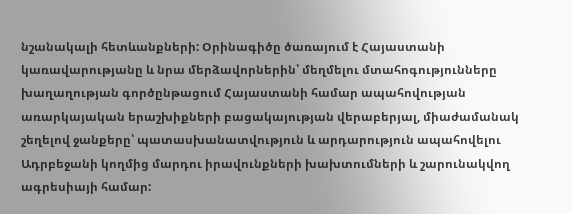նշանակալի հետևանքների: Օրինագիծը ծառայում է Հայաստանի կառավարությանը և նրա մերձավորներին՝ մեղմելու մտահոգությունները խաղաղության գործընթացում Հայաստանի համար ապահովության առարկայական երաշխիքների բացակայության վերաբերյալ, միաժամանակ շեղելով ջանքերը՝ պատասխանատվություն և արդարություն ապահովելու Ադրբեջանի կողմից մարդու իրավունքների խախտումների և շարունակվող ագրեսիայի համար: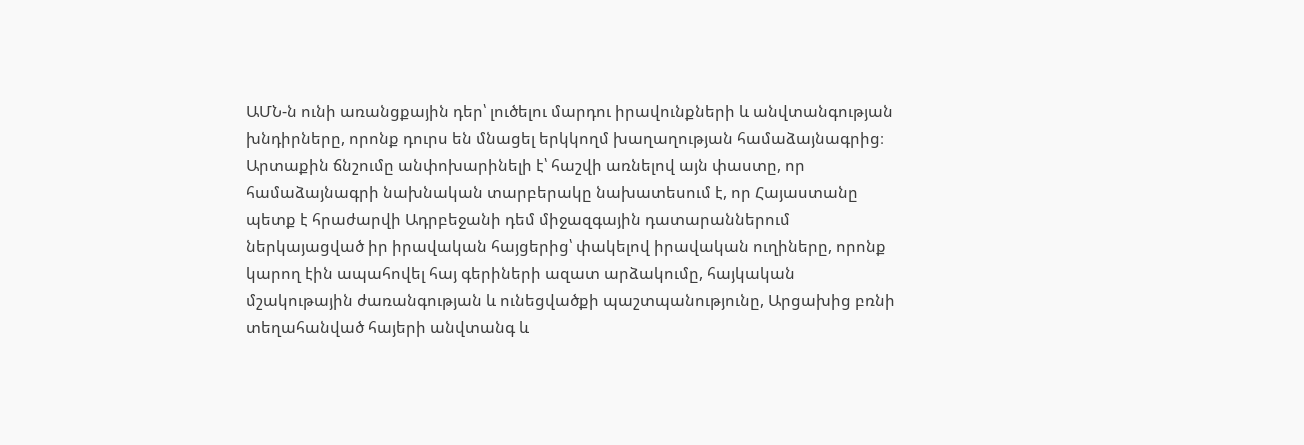ԱՄՆ-ն ունի առանցքային դեր՝ լուծելու մարդու իրավունքների և անվտանգության խնդիրները, որոնք դուրս են մնացել երկկողմ խաղաղության համաձայնագրից։ Արտաքին ճնշումը անփոխարինելի է՝ հաշվի առնելով այն փաստը, որ համաձայնագրի նախնական տարբերակը նախատեսում է, որ Հայաստանը պետք է հրաժարվի Ադրբեջանի դեմ միջազգային դատարաններում ներկայացված իր իրավական հայցերից՝ փակելով իրավական ուղիները, որոնք կարող էին ապահովել հայ գերիների ազատ արձակումը, հայկական մշակութային ժառանգության և ունեցվածքի պաշտպանությունը, Արցախից բռնի տեղահանված հայերի անվտանգ և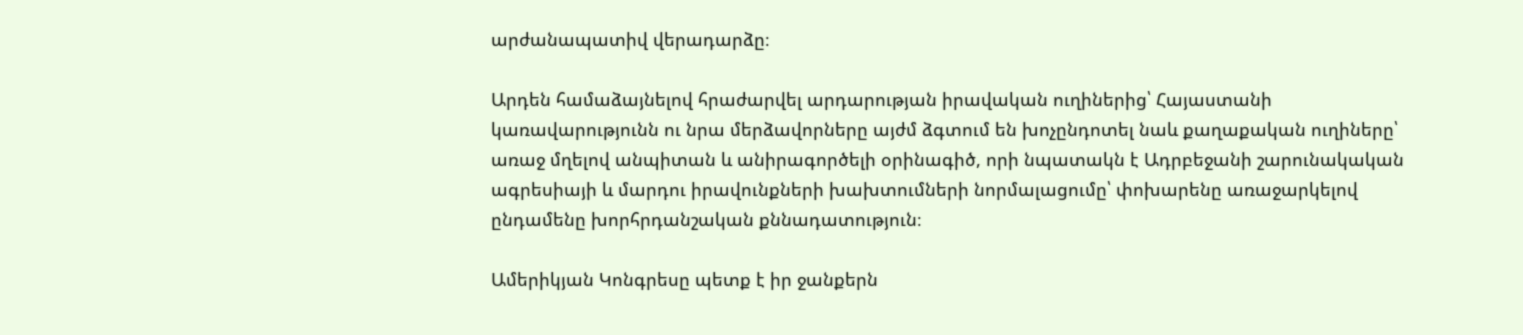արժանապատիվ վերադարձը։

Արդեն համաձայնելով հրաժարվել արդարության իրավական ուղիներից՝ Հայաստանի կառավարությունն ու նրա մերձավորները այժմ ձգտում են խոչընդոտել նաև քաղաքական ուղիները՝ առաջ մղելով անպիտան և անիրագործելի օրինագիծ, որի նպատակն է Ադրբեջանի շարունակական ագրեսիայի և մարդու իրավունքների խախտումների նորմալացումը՝ փոխարենը առաջարկելով ընդամենը խորհրդանշական քննադատություն։

Ամերիկյան Կոնգրեսը պետք է իր ջանքերն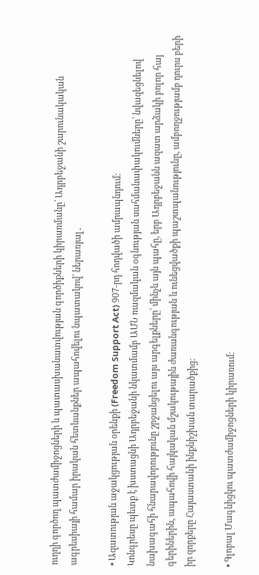ուղղի գործող պատժամիջոցների և պատասխանատվության գործիքների կիրառմանը՝ Ադրբեջանի շարունակական ագրեսիայի համար իրական հետևանքներ ապահովելու նպատակով՝ ներառյալ․

• Ազատության աջակցության օրենքի (Freedom Support Act) 907-րդ հոդվածի ամրապնդում։
Կոնգրեսը պետք է խստացնի Ադրբեջանի նկատմամբ ԱՄՆ ռազմական օգնության սահմանափակումները՝ նվազեցնելով նախագահի հնարավորությունը շրջանցելու այս արգելքները՝ մինչև այն պահը, երբ Ադրբեջանն ազատ արձակի բոլոր հայ գերիներին, ապահովի հայկական մշակութային ժառանգության և ունեցվածքի պաշտպանությունը, ամբողջությամբ դուրս բերի իր զորքերը Հայաստանի ինքնիշխան տարածքից։

• Գլոբալ Մագնիցկու պատժամիջոցների կիրառում։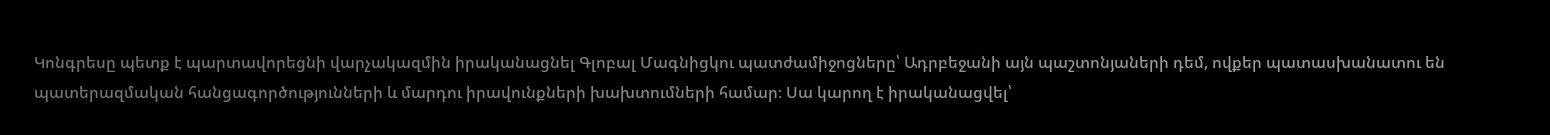Կոնգրեսը պետք է պարտավորեցնի վարչակազմին իրականացնել Գլոբալ Մագնիցկու պատժամիջոցները՝ Ադրբեջանի այն պաշտոնյաների դեմ, ովքեր պատասխանատու են պատերազմական հանցագործությունների և մարդու իրավունքների խախտումների համար։ Սա կարող է իրականացվել՝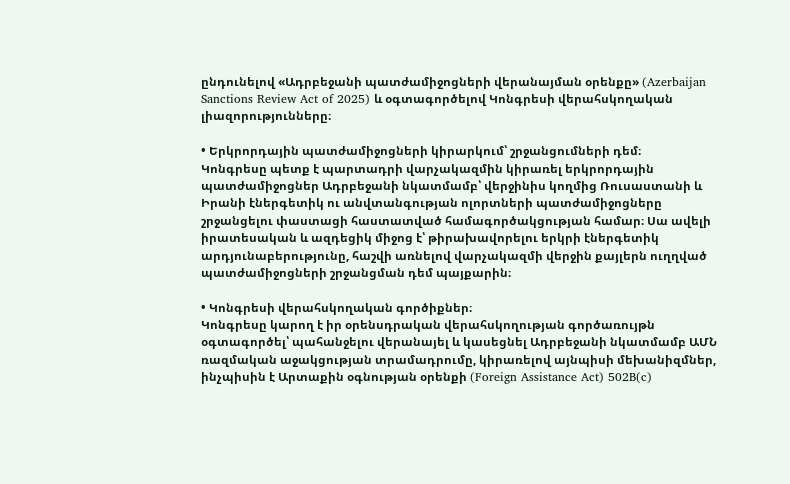ընդունելով «Ադրբեջանի պատժամիջոցների վերանայման օրենքը» (Azerbaijan Sanctions Review Act of 2025) և օգտագործելով Կոնգրեսի վերահսկողական լիազորությունները։

• Երկրորդային պատժամիջոցների կիրարկում՝ շրջանցումների դեմ։
Կոնգրեսը պետք է պարտադրի վարչակազմին կիրառել երկրորդային պատժամիջոցներ Ադրբեջանի նկատմամբ՝ վերջինիս կողմից Ռուսաստանի և Իրանի էներգետիկ ու անվտանգության ոլորտների պատժամիջոցները շրջանցելու փաստացի հաստատված համագործակցության համար։ Սա ավելի իրատեսական և ազդեցիկ միջոց է՝ թիրախավորելու երկրի էներգետիկ արդյունաբերությունը, հաշվի առնելով վարչակազմի վերջին քայլերն ուղղված պատժամիջոցների շրջանցման դեմ պայքարին։

• Կոնգրեսի վերահսկողական գործիքներ։
Կոնգրեսը կարող է իր օրենսդրական վերահսկողության գործառույթն օգտագործել՝ պահանջելու վերանայել և կասեցնել Ադրբեջանի նկատմամբ ԱՄՆ ռազմական աջակցության տրամադրումը, կիրառելով այնպիսի մեխանիզմներ, ինչպիսին է Արտաքին օգնության օրենքի (Foreign Assistance Act) 502B(c)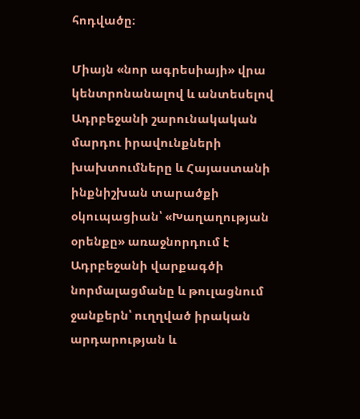հոդվածը։

Միայն «նոր ագրեսիայի» վրա կենտրոնանալով և անտեսելով Ադրբեջանի շարունակական մարդու իրավունքների խախտումները և Հայաստանի ինքնիշխան տարածքի օկուպացիան՝ «Խաղաղության օրենքը» առաջնորդում է Ադրբեջանի վարքագծի նորմալացմանը և թուլացնում  ջանքերն՝ ուղղված իրական արդարության և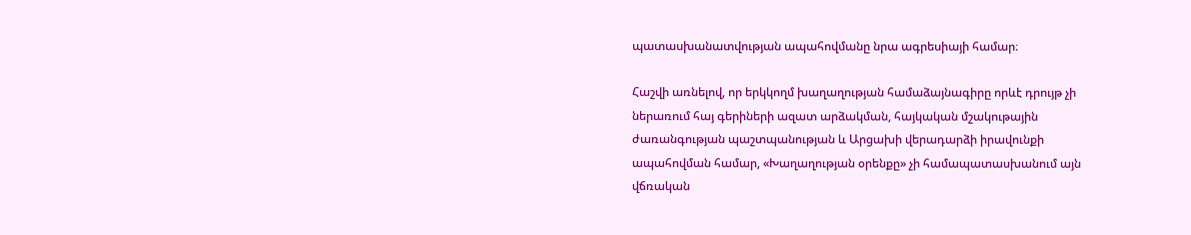պատասխանատվության ապահովմանը նրա ագրեսիայի համար։

Հաշվի առնելով, որ երկկողմ խաղաղության համաձայնագիրը որևէ դրույթ չի ներառում հայ գերիների ազատ արձակման, հայկական մշակութային ժառանգության պաշտպանության և Արցախի վերադարձի իրավունքի ապահովման համար, «Խաղաղության օրենքը» չի համապատասխանում այն վճռական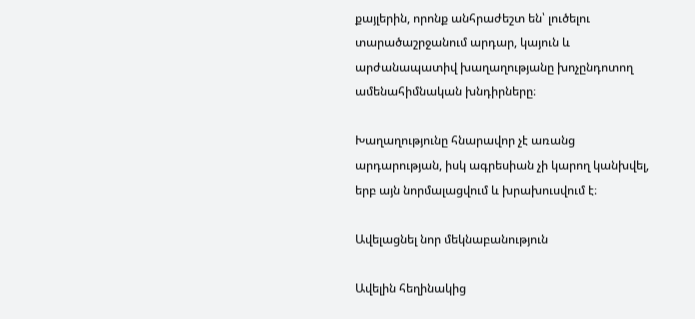քայլերին, որոնք անհրաժեշտ են՝ լուծելու տարածաշրջանում արդար, կայուն և արժանապատիվ խաղաղությանը խոչընդոտող ամենահիմնական խնդիրները։

Խաղաղությունը հնարավոր չէ առանց արդարության, իսկ ագրեսիան չի կարող կանխվել, երբ այն նորմալացվում և խրախուսվում է։

Ավելացնել նոր մեկնաբանություն

Ավելին հեղինակից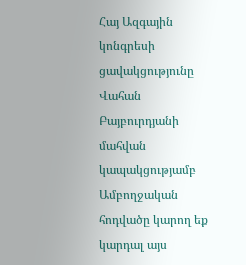Հայ Ազգային կոնգրեսի ցավակցությունը Վահան Բայբուրդյանի մահվան կապակցությամբ  Ամբողջական հոդվածը կարող եք կարդալ այս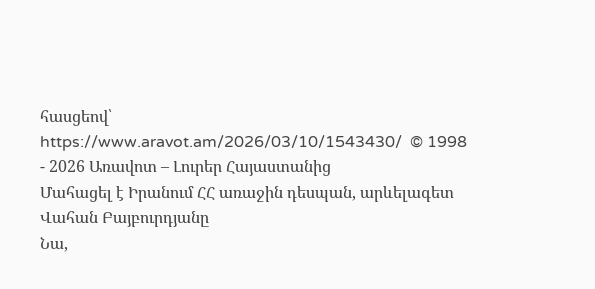հասցեով՝ https://www.aravot.am/2026/03/10/1543430/  © 1998 - 2026 Առավոտ – Լուրեր Հայաստանից
Մահացել է Իրանում ՀՀ առաջին դեսպան, արևելագետ Վահան Բայբուրդյանը
Նա,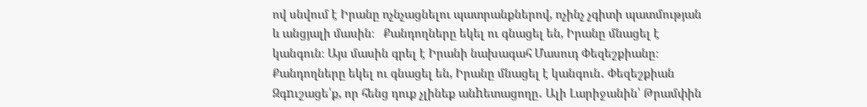ով սնվում է Իրանը ոչնչացնելու պատրանքներով, ոչինչ չգիտի պատմության և անցյալի մասին։   Քանդողները եկել ու գնացել են, Իրանը մնացել է կանգուն։ Այս մասին գրել է Իրանի նախագահ Մասուդ Փեզեշքիանը։
Քանդողները եկել ու գնացել են, Իրանը մնացել է կանգուն․ Փեզեշքիան
Զգnւշացե՛ք, որ հենց դուք չլինեք անhետացողը․ Ալի Լարիջանին՝ Թրամփին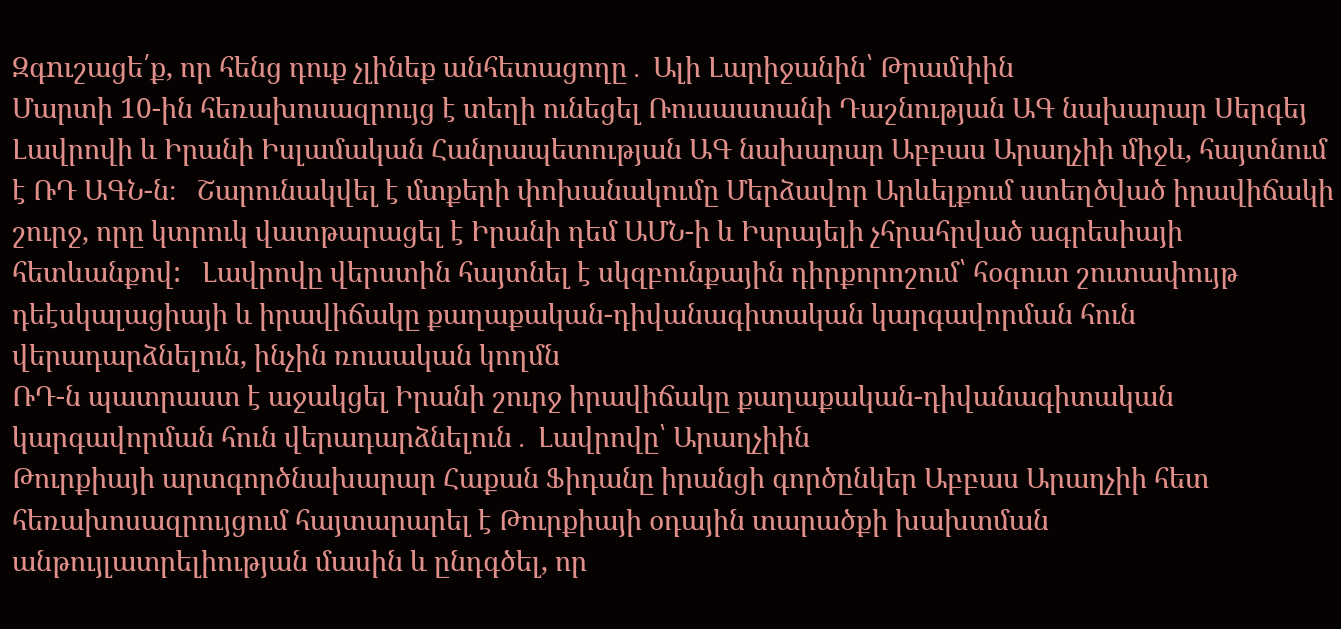Զգnւշացե՛ք, որ հենց դուք չլինեք անհետացողը․ Ալի Լարիջանին՝ Թրամփին
Մարտի 10-ին հեռախոսազրույց է տեղի ունեցել Ռուսաստանի Դաշնության ԱԳ նախարար Սերգեյ Լավրովի և Իրանի Իսլամական Հանրապետության ԱԳ նախարար Աբբաս Արաղչիի միջև, հայտնում է ՌԴ ԱԳՆ-ն։   Շարունակվել է մտքերի փոխանակումը Մերձավոր Արևելքում ստեղծված իրավիճակի շուրջ, որը կտրուկ վատթարացել է Իրանի դեմ ԱՄՆ-ի և Իսրայելի չհրահրված ագրեսիայի հետևանքով:   Լավրովը վերստին հայտնել է սկզբունքային դիրքորոշում՝ հօգուտ շուտափույթ դեէսկալացիայի և իրավիճակը քաղաքական-դիվանագիտական կարգավորման հուն վերադարձնելուն, ինչին ռուսական կողմն
ՌԴ-ն պատրաստ է աջակցել Իրանի շուրջ իրավիճակը քաղաքական-դիվանագիտական կարգավորման հուն վերադարձնելուն․ Լավրովը՝ Արաղչիին
Թուրքիայի արտգործնախարար Հաքան Ֆիդանը իրանցի գործընկեր Աբբաս Արաղչիի հետ հեռախոսազրույցում հայտարարել է Թուրքիայի օդային տարածքի խախտման անթույլատրելիության մասին և ընդգծել, որ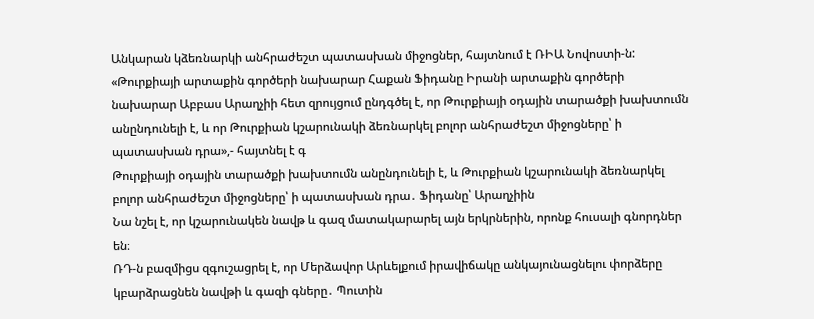Անկարան կձեռնարկի անհրաժեշտ պատասխան միջոցներ, հայտնում է ՌԻԱ Նովոստի-ն:   «Թուրքիայի արտաքին գործերի նախարար Հաքան Ֆիդանը Իրանի արտաքին գործերի նախարար Աբբաս Արաղչիի հետ զրույցում ընդգծել է, որ Թուրքիայի օդային տարածքի խախտումն անընդունելի է, և որ Թուրքիան կշարունակի ձեռնարկել բոլոր անհրաժեշտ միջոցները՝ ի պատասխան դրա»,- հայտնել է գ
Թուրքիայի օդային տարածքի խախտումն անընդունելի է, և Թուրքիան կշարունակի ձեռնարկել բոլոր անհրաժեշտ միջոցները՝ ի պատասխան դրա․ Ֆիդանը՝ Արաղչիին
Նա նշել է, որ կշարունակեն նավթ և գազ մատակարարել այն երկրներին, որոնք հուսալի գնորդներ են։
ՌԴ-ն բազմիցս զգուշացրել է, որ Մերձավոր Արևելքում իրավիճակը անկայունացնելու փորձերը կբարձրացնեն նավթի և գազի գները․ Պուտին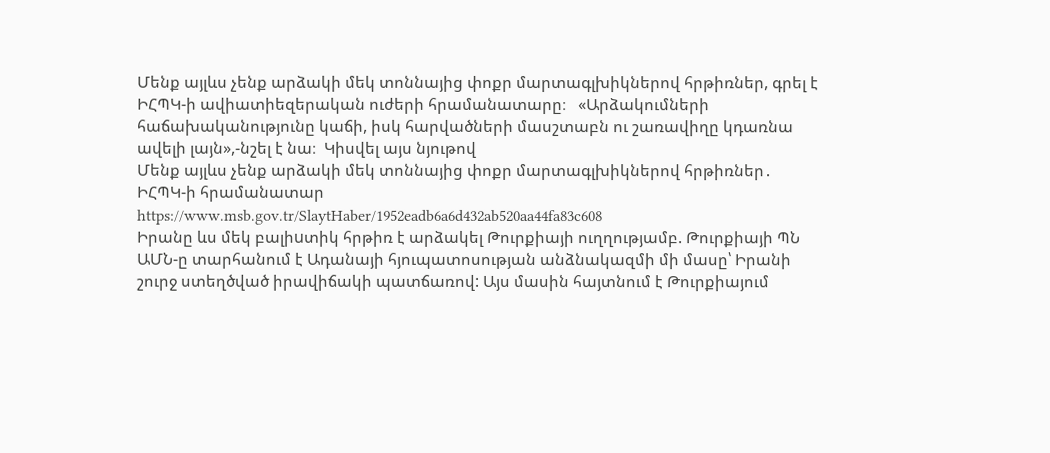Մենք այլևս չենք արձակի մեկ տոննայից փոքր մարտագլխիկներով հրթիռներ, գրել է ԻՀՊԿ-ի ավիատիեզերական ուժերի հրամանատարը։   «Արձակումների հաճախականությունը կաճի, իսկ հարվածների մասշտաբն ու շառավիղը կդառնա ավելի լայն»,-նշել է նա։  Կիսվել այս նյութով
Մենք այլևս չենք արձակի մեկ տոննայից փոքր մարտագլխիկներով հրթիռներ․ ԻՀՊԿ-ի հրամանատար
https://www.msb.gov.tr/SlaytHaber/1952eadb6a6d432ab520aa44fa83c608
Իրանը ևս մեկ բալիuտիկ հրթիռ է արձակել Թուրքիայի ուղղությամբ. Թուրքիայի ՊՆ
ԱՄՆ-ը տարհանում է Ադանայի հյուպատոսության անձնակազմի մի մասը՝ Իրանի շուրջ ստեղծված իրավիճակի պատճառով: Այս մասին հայտնում է Թուրքիայում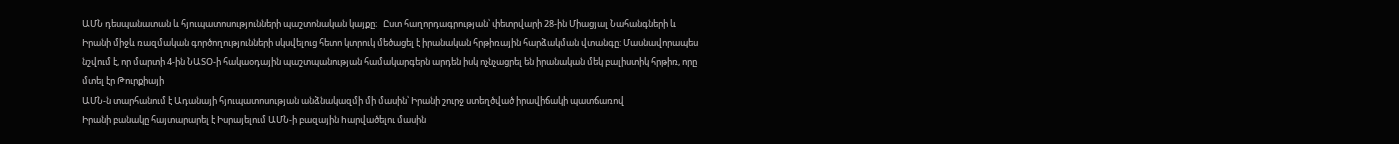ԱՄՆ դեսպանատան և հյուպատոսությունների պաշտոնական կայքը։   Ըստ հաղորդագրության՝ փետրվարի 28-ին Միացյալ Նահանգների և Իրանի միջև ռազմական գործողությունների սկսվելուց հետո կտրուկ մեծացել է իրանական հրթիռային հարձակման վտանգը: Մասնավորապես նշվում է, որ մարտի 4-ին ՆԱՏՕ-ի հակաօդային պաշտպանության համակարգերն արդեն իսկ ոչնչացրել են իրանական մեկ բալիստիկ հրթիռ, որը մտել էր Թուրքիայի
ԱՄՆ-ն տարհանում է Ադանայի հյուպատոսության անձնակազմի մի մասին՝ Իրանի շուրջ ստեղծված իրավիճակի պատճառով
Իրանի բանակը հայտարարել է Իսրայելում ԱՄՆ-ի բազային hարվածելու մասին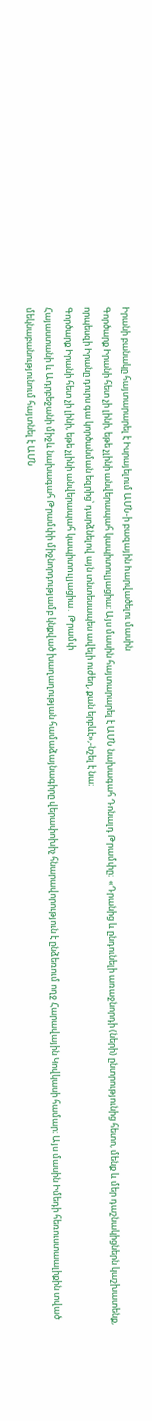Իրանի բանակը հայտարարել է Իսրայելում ԱՄՆ-ի բազային hարվածելու մասին
Գործարք Իրանի հետ չի լինի, եթե չլինի անվերապահ կապիտուլյացիա։ Այս մասին հայտարարել է ԱՄՆ նախագահ Դոնալդ Թրամփը։  «Դրանից և ընդունելի առաջնորդի (ների) ընտրությունից հետո, մենք և մեր դաշնակիցներն կաշխատենք, որպեսզի Իրանը դուրս գա կործանման եզրից՝ դարձնելով այն տնտեսապես ավելի ուժեղ, քան երբևէ»,-նշել է նա։
Գործարք Իրանի հետ չի լինի, եթե չլինի անվերապահ կապիտnւլյացիա․ Թրամփ
Հայաստանի և Ադրբեջանի միջև նախագահ Թրամփի միջնորդությամբ կնքված խաղաղության համաձայնագիրը վերափոխիչ հնարավորություն է ընձեռում ողջ Հարավային Կովկասի համար։ Այս մասին Իմեդի հեռուստաալիքին տված մեկնաբանությունում հայտնել է ԱՄՆ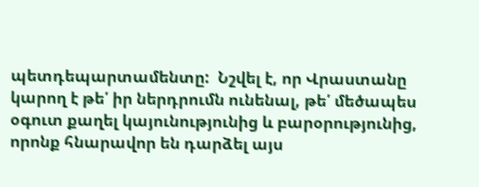պետդեպարտամենտը:  Նշվել է, որ Վրաստանը կարող է թե՛ իր ներդրումն ունենալ, թե՛ մեծապես օգուտ քաղել կայունությունից և բարօրությունից, որոնք հնարավոր են դարձել այս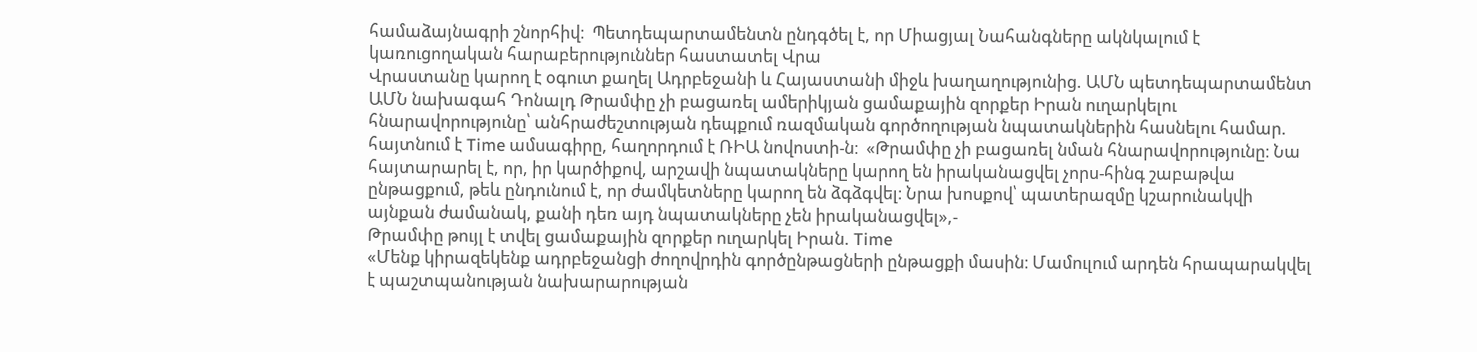համաձայնագրի շնորհիվ։  Պետդեպարտամենտն ընդգծել է, որ Միացյալ Նահանգները ակնկալում է կառուցողական հարաբերություններ հաստատել Վրա
Վրաստանը կարող է օգուտ քաղել Ադրբեջանի և Հայաստանի միջև խաղաղությունից. ԱՄՆ պետդեպարտամենտ
ԱՄՆ նախագահ Դոնալդ Թրամփը չի բացառել ամերիկյան ցամաքային զորքեր Իրան ուղարկելու հնարավորությունը՝ անհրաժեշտության դեպքում ռազմական գործողության նպատակներին հասնելու համար. հայտնում է Time ամսագիրը, հաղորդում է ՌԻԱ նովոստի-ն։  «Թրամփը չի բացառել նման հնարավորությունը։ Նա հայտարարել է, որ, իր կարծիքով, արշավի նպատակները կարող են իրականացվել չորս-հինգ շաբաթվա ընթացքում, թեև ընդունում է, որ ժամկետները կարող են ձգձգվել։ Նրա խոսքով՝ պատերազմը կշարունակվի այնքան ժամանակ, քանի դեռ այդ նպատակները չեն իրականացվել»,-
Թրամփը թույլ է տվել ցամաքային զnրքեր ուղարկել Իրան. Time
«Մենք կիրազեկենք ադրբեջանցի ժողովրդին գործընթացների ընթացքի մասին։ Մամուլում արդեն հրապարակվել է պաշտպանության նախարարության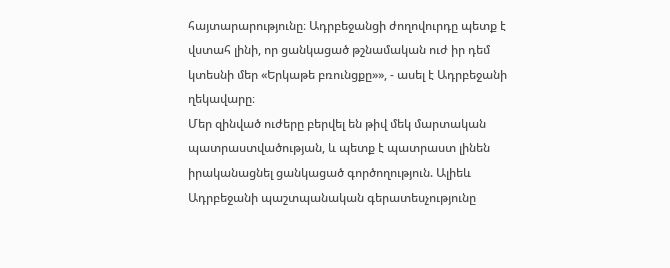հայտարարությունը։ Ադրբեջանցի ժողովուրդը պետք է վստահ լինի, որ ցանկացած թշնամական ուժ իր դեմ կտեսնի մեր «Երկաթե բռունցքը»», - ասել է Ադրբեջանի ղեկավարը։
Մեր զինված ուժերը բերվել են թիվ մեկ մարտական պատրաստվածության, և պետք է պատրաստ լինեն իրականացնել ցանկացած գործողություն. Ալիեև
Ադրբեջանի պաշտպանական գերատեսչությունը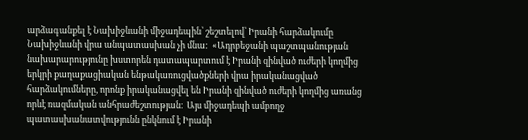արձագանքել է Նախիջևանի միջադեպին՝ շեշտելով՝ Իրանի հարձակումը Նախիջևանի վրա անպատասխան չի մնա:  «Ադրբեջանի պաշտպանության նախարարությունը խստորեն դատապարտում է Իրանի զինված ուժերի կողմից երկրի քաղաքացիական ենթակառուցվածքների վրա իրականացված հարձակումները, որոնք իրականացվել են Իրանի զինված ուժերի կողմից առանց որևէ ռազմական անհրաժեշտության։  Այս միջադեպի ամբողջ պատասխանատվությունն ընկնում է Իրանի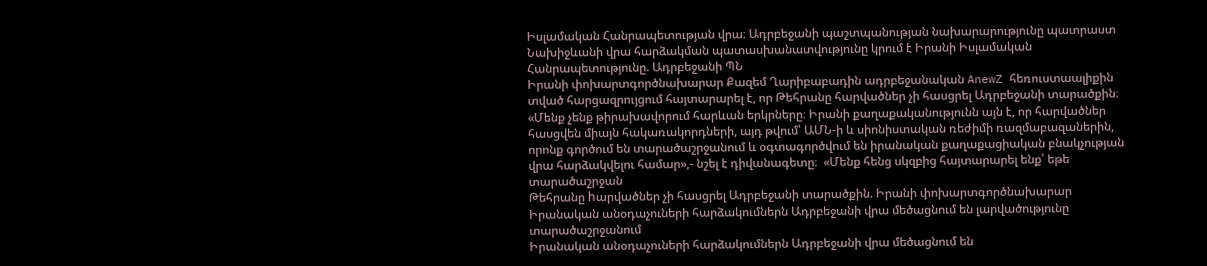Իսլամական Հանրապետության վրա։ Ադրբեջանի պաշտպանության նախարարությունը պատրաստ
Նախիջևանի վրա հարձակման պատասխանատվությունը կրում է Իրանի Իսլամական Հանրապետությունը. Ադրբեջանի ՊՆ
Իրանի փոխարտգործնախարար Քազեմ Ղարիբաբադին ադրբեջանական AnewZ հեռուստաալիքին տված հարցազրույցում հայտարարել է, որ Թեհրանը հարվածներ չի հասցրել Ադրբեջանի տարածքին։    «Մենք չենք թիրախավորում հարևան երկրները։ Իրանի քաղաքականությունն այն է, որ հարվածներ հասցվեն միայն հակառակորդների, այդ թվում՝ ԱՄՆ-ի և սիոնիստական ռեժիմի ռազմաբազաներին, որոնք գործում են տարածաշրջանում և օգտագործվում են իրանական քաղաքացիական բնակչության վրա հարձակվելու համար»,- նշել է դիվանագետը։  «Մենք հենց սկզբից հայտարարել ենք՝ եթե տարածաշրջան
Թեհրանը hարվածներ չի հասցրել Ադրբեջանի տարածքին. Իրանի փոխարտգործնախարար
Իրանական անօդաչուների հարձակումներն Ադրբեջանի վրա մեծացնում են լարվածությունը տարածաշրջանում
Իրանական անօդաչուների հարձակումներն Ադրբեջանի վրա մեծացնում են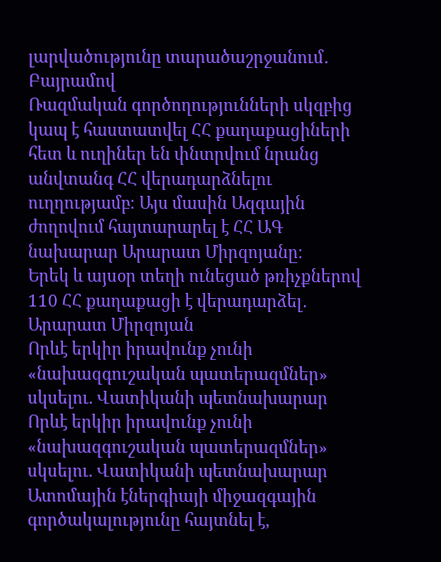լարվածությունը տարածաշրջանում․ Բայրամով
Ռազմական գործողությունների սկզբից կապ է հաստատվել ՀՀ քաղաքացիների հետ և ուղիներ են փնտրվում նրանց անվտանգ ՀՀ վերադարձնելու ուղղությամբ։ Այս մասին Ազգային ժողովում հայտարարել է ՀՀ ԱԳ նախարար Արարատ Միրզոյանը։
Երեկ և այսօր տեղի ունեցած թռիչքներով 110 ՀՀ քաղաքացի է վերադարձել․ Արարատ Միրզոյան
Որևէ երկիր իրավունք չունի «նախազգուշական պատերազմներ» սկսելու. Վատիկանի պետնախարար
Որևէ երկիր իրավունք չունի «նախազգուշական պատերազմներ» սկսելու. Վատիկանի պետնախարար
Ատոմային էներգիայի միջազգային գործակալությունը հայտնել է,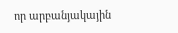որ արբանյակային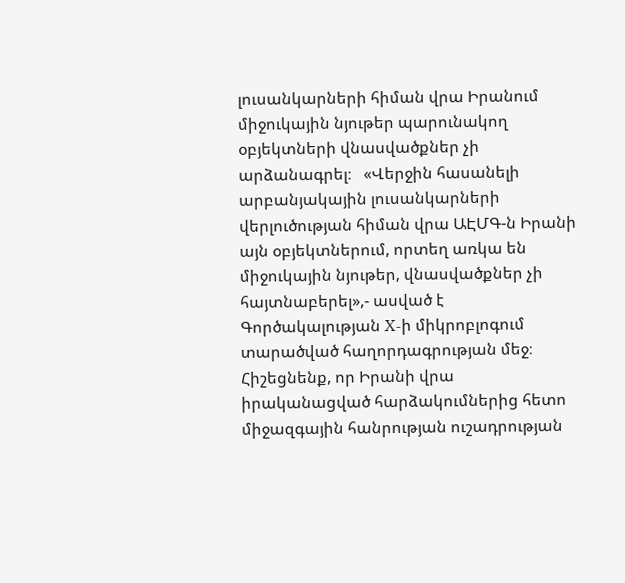լուսանկարների հիման վրա Իրանում միջուկային նյութեր պարունակող օբյեկտների վնասվածքներ չի արձանագրել։   «Վերջին հասանելի արբանյակային լուսանկարների վերլուծության հիման վրա ԱԷՄԳ-ն Իրանի այն օբյեկտներում, որտեղ առկա են միջուկային նյութեր, վնասվածքներ չի հայտնաբերել»,- ասված է Գործակալության X-ի միկրոբլոգում տարածված հաղորդագրության մեջ։  Հիշեցնենք, որ Իրանի վրա իրականացված հարձակումներից հետո միջազգային հանրության ուշադրության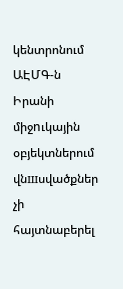կենտրոնում
ԱԷՄԳ-ն Իրանի միջnւկային օբյեկտներում վնшսվածքներ չի հայտնաբերել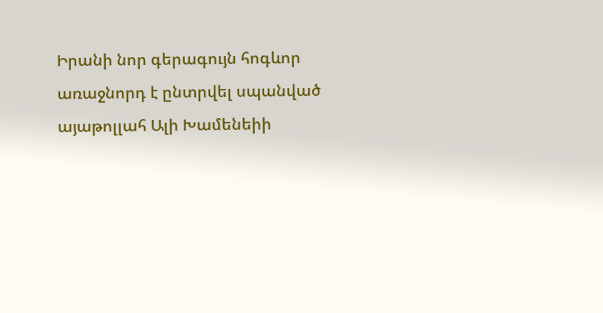Իրանի նոր գերագույն հոգևոր առաջնորդ է ընտրվել սպանված այաթոլլահ Ալի Խամենեիի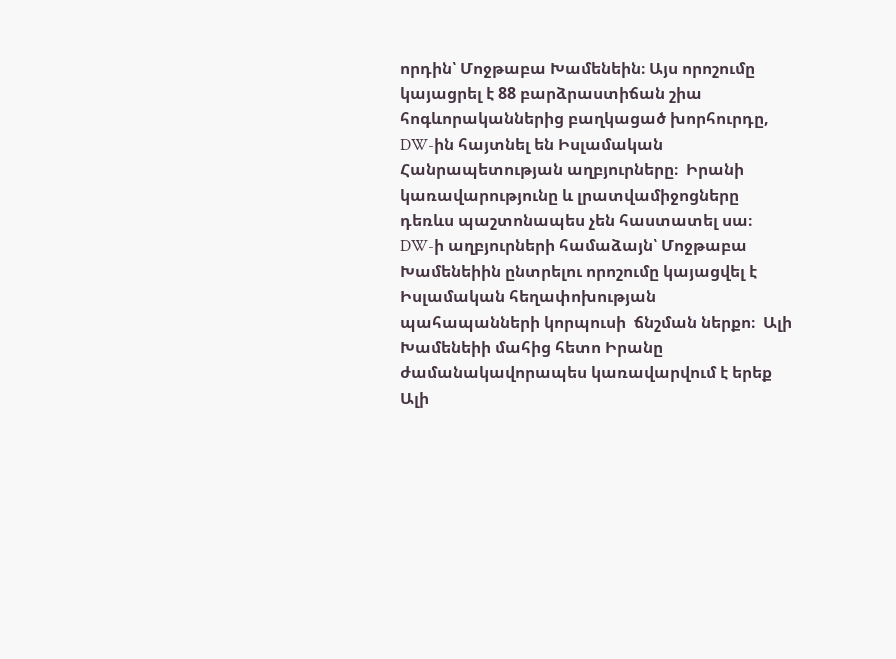որդին՝ Մոջթաբա Խամենեին։ Այս որոշումը կայացրել է 88 բարձրաստիճան շիա հոգևորականներից բաղկացած խորհուրդը, DW-ին հայտնել են Իսլամական Հանրապետության աղբյուրները։  Իրանի կառավարությունը և լրատվամիջոցները դեռևս պաշտոնապես չեն հաստատել սա։  DW-ի աղբյուրների համաձայն՝ Մոջթաբա Խամենեիին ընտրելու որոշումը կայացվել է Իսլամական հեղափոխության պահապանների կորպուսի  ճնշման ներքո։  Ալի Խամենեիի մահից հետո Իրանը ժամանակավորապես կառավարվում է երեք
Ալի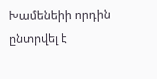Խամենեիի որդին ընտրվել է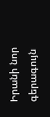Իրանի նոր գերագույն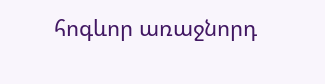հոգևոր առաջնորդ